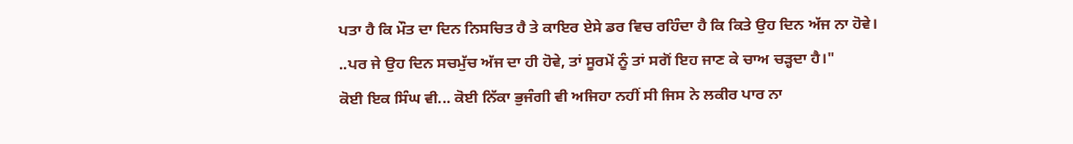ਪਤਾ ਹੈ ਕਿ ਮੌਤ ਦਾ ਦਿਨ ਨਿਸਚਿਤ ਹੈ ਤੇ ਕਾਇਰ ਏਸੇ ਡਰ ਵਿਚ ਰਹਿੰਦਾ ਹੈ ਕਿ ਕਿਤੇ ਉਹ ਦਿਨ ਅੱਜ ਨਾ ਹੋਵੇ।
..ਪਰ ਜੇ ਉਹ ਦਿਨ ਸਚਮੁੱਚ ਅੱਜ ਦਾ ਹੀ ਹੋਵੇ, ਤਾਂ ਸੂਰਮੇਂ ਨੂੰ ਤਾਂ ਸਗੋਂ ਇਹ ਜਾਣ ਕੇ ਚਾਅ ਚੜ੍ਹਦਾ ਹੈ।"
ਕੋਈ ਇਕ ਸਿੰਘ ਵੀ... ਕੋਈ ਨਿੱਕਾ ਭੁਜੰਗੀ ਵੀ ਅਜਿਹਾ ਨਹੀਂ ਸੀ ਜਿਸ ਨੇ ਲਕੀਰ ਪਾਰ ਨਾ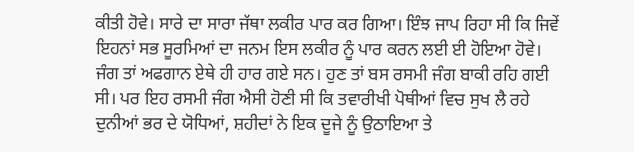ਕੀਤੀ ਹੋਵੇ। ਸਾਰੇ ਦਾ ਸਾਰਾ ਜੱਥਾ ਲਕੀਰ ਪਾਰ ਕਰ ਗਿਆ। ਇੰਝ ਜਾਪ ਰਿਹਾ ਸੀ ਕਿ ਜਿਵੇਂ ਇਹਨਾਂ ਸਭ ਸੂਰਮਿਆਂ ਦਾ ਜਨਮ ਇਸ ਲਕੀਰ ਨੂੰ ਪਾਰ ਕਰਨ ਲਈ ਈ ਹੋਇਆ ਹੋਵੇ। ਜੰਗ ਤਾਂ ਅਫਗਾਨ ਏਥੇ ਹੀ ਹਾਰ ਗਏ ਸਨ। ਹੁਣ ਤਾਂ ਬਸ ਰਸਮੀ ਜੰਗ ਬਾਕੀ ਰਹਿ ਗਈ ਸੀ। ਪਰ ਇਹ ਰਸਮੀ ਜੰਗ ਐਸੀ ਹੋਣੀ ਸੀ ਕਿ ਤਵਾਰੀਖੀ ਪੋਥੀਆਂ ਵਿਚ ਸੁਖ ਲੈ ਰਹੇ ਦੁਨੀਆਂ ਭਰ ਦੇ ਯੋਧਿਆਂ, ਸ਼ਹੀਦਾਂ ਨੇ ਇਕ ਦੂਜੇ ਨੂੰ ਉਠਾਇਆ ਤੇ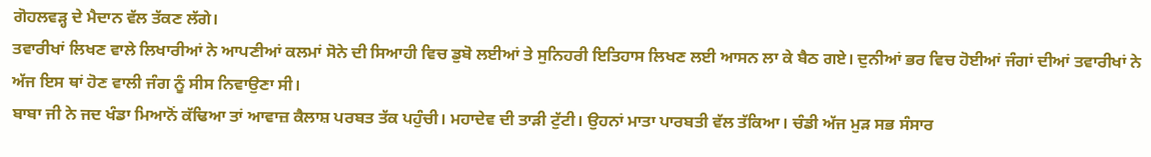ਗੋਹਲਵੜ੍ਹ ਦੇ ਮੈਦਾਨ ਵੱਲ ਤੱਕਣ ਲੱਗੇ।
ਤਵਾਰੀਖਾਂ ਲਿਖਣ ਵਾਲੇ ਲਿਖਾਰੀਆਂ ਨੇ ਆਪਣੀਆਂ ਕਲਮਾਂ ਸੋਨੇ ਦੀ ਸਿਆਹੀ ਵਿਚ ਡੁਬੋ ਲਈਆਂ ਤੇ ਸੁਨਿਹਰੀ ਇਤਿਹਾਸ ਲਿਖਣ ਲਈ ਆਸਨ ਲਾ ਕੇ ਬੈਠ ਗਏ। ਦੁਨੀਆਂ ਭਰ ਵਿਚ ਹੋਈਆਂ ਜੰਗਾਂ ਦੀਆਂ ਤਵਾਰੀਖਾਂ ਨੇ ਅੱਜ ਇਸ ਥਾਂ ਹੋਣ ਵਾਲੀ ਜੰਗ ਨੂੰ ਸੀਸ ਨਿਵਾਉਣਾ ਸੀ।
ਬਾਬਾ ਜੀ ਨੇ ਜਦ ਖੰਡਾ ਮਿਆਨੋਂ ਕੱਢਿਆ ਤਾਂ ਆਵਾਜ਼ ਕੈਲਾਸ਼ ਪਰਬਤ ਤੱਕ ਪਹੁੰਚੀ। ਮਹਾਦੇਵ ਦੀ ਤਾੜੀ ਟੁੱਟੀ। ਉਹਨਾਂ ਮਾਤਾ ਪਾਰਬਤੀ ਵੱਲ ਤੱਕਿਆ। ਚੰਡੀ ਅੱਜ ਮੁੜ ਸਭ ਸੰਸਾਰ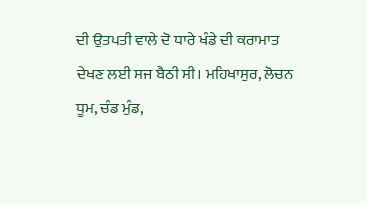ਦੀ ਉਤਪਤੀ ਵਾਲੇ ਦੋ ਧਾਰੇ ਖੰਡੇ ਦੀ ਕਰਾਮਾਤ ਦੇਖਣ ਲਈ ਸਜ ਬੈਠੀ ਸੀ। ਮਹਿਖਾਸੁਰ, ਲੋਚਨ ਧੂਮ, ਚੰਡ ਮੁੰਡ,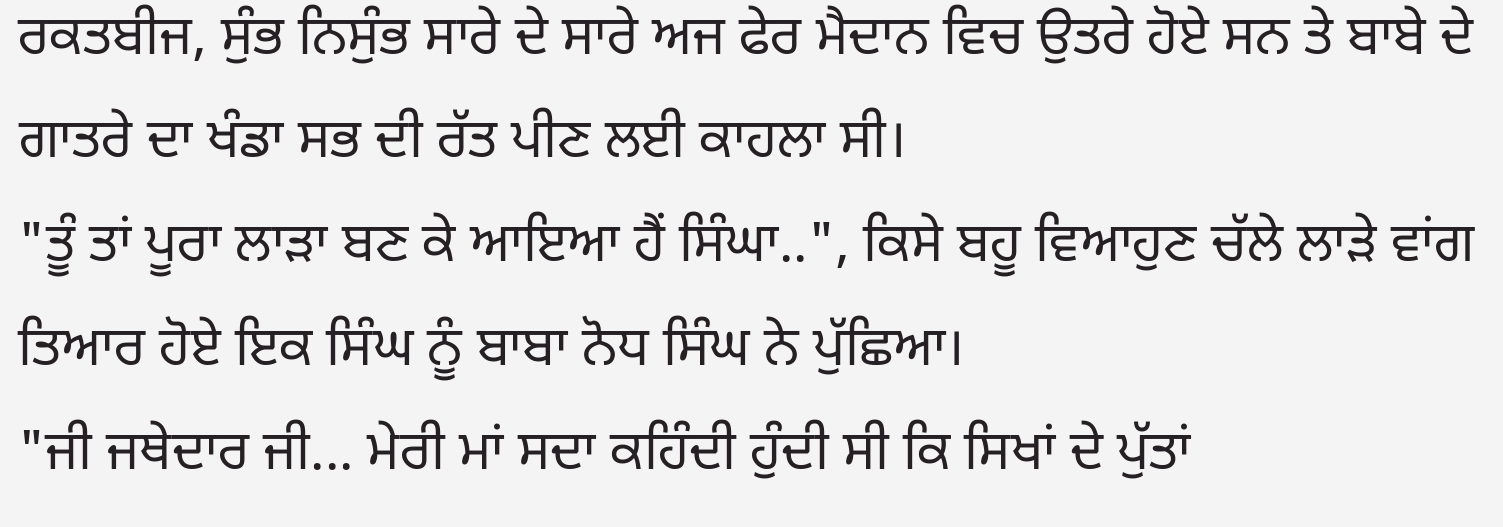ਰਕਤਬੀਜ, ਸੁੰਭ ਨਿਸੁੰਭ ਸਾਰੇ ਦੇ ਸਾਰੇ ਅਜ ਫੇਰ ਮੈਦਾਨ ਵਿਚ ਉਤਰੇ ਹੋਏ ਸਨ ਤੇ ਬਾਬੇ ਦੇ ਗਾਤਰੇ ਦਾ ਖੰਡਾ ਸਭ ਦੀ ਰੱਤ ਪੀਣ ਲਈ ਕਾਹਲਾ ਸੀ।
"ਤੂੰ ਤਾਂ ਪੂਰਾ ਲਾੜਾ ਬਣ ਕੇ ਆਇਆ ਹੈਂ ਸਿੰਘਾ..", ਕਿਸੇ ਬਹੂ ਵਿਆਹੁਣ ਚੱਲੇ ਲਾੜੇ ਵਾਂਗ ਤਿਆਰ ਹੋਏ ਇਕ ਸਿੰਘ ਨੂੰ ਬਾਬਾ ਨੋਧ ਸਿੰਘ ਨੇ ਪੁੱਛਿਆ।
"ਜੀ ਜਥੇਦਾਰ ਜੀ... ਮੇਰੀ ਮਾਂ ਸਦਾ ਕਹਿੰਦੀ ਹੁੰਦੀ ਸੀ ਕਿ ਸਿਖਾਂ ਦੇ ਪੁੱਤਾਂ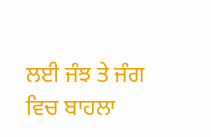ਲਈ ਜੰਝ ਤੇ ਜੰਗ ਵਿਚ ਬਾਹਲਾ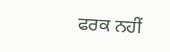ਫਰਕ ਨਹੀਂ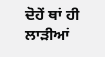ਦੋਹੇਂ ਥਾਂ ਹੀ ਲਾੜੀਆਂ